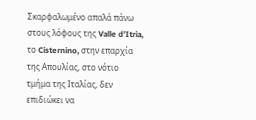Σκαρφαλωμένο απαλά πάνω στους λόφους της Valle d’Itria, το Cisternino, στην επαρχία της Απουλίας, στο νότιο τμήμα της Ιταλίας, δεν επιδιώκει να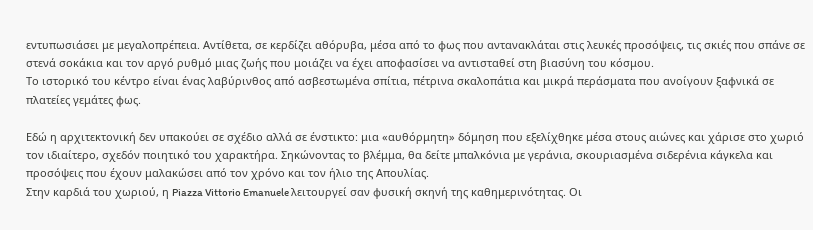εντυπωσιάσει με μεγαλοπρέπεια. Αντίθετα, σε κερδίζει αθόρυβα, μέσα από το φως που αντανακλάται στις λευκές προσόψεις, τις σκιές που σπάνε σε στενά σοκάκια και τον αργό ρυθμό μιας ζωής που μοιάζει να έχει αποφασίσει να αντισταθεί στη βιασύνη του κόσμου.
Το ιστορικό του κέντρο είναι ένας λαβύρινθος από ασβεστωμένα σπίτια, πέτρινα σκαλοπάτια και μικρά περάσματα που ανοίγουν ξαφνικά σε πλατείες γεμάτες φως.

Εδώ η αρχιτεκτονική δεν υπακούει σε σχέδιο αλλά σε ένστικτο: μια «αυθόρμητη» δόμηση που εξελίχθηκε μέσα στους αιώνες και χάρισε στο χωριό τον ιδιαίτερο, σχεδόν ποιητικό του χαρακτήρα. Σηκώνοντας το βλέμμα, θα δείτε μπαλκόνια με γεράνια, σκουριασμένα σιδερένια κάγκελα και προσόψεις που έχουν μαλακώσει από τον χρόνο και τον ήλιο της Απουλίας.
Στην καρδιά του χωριού, η Piazza Vittorio Emanuele λειτουργεί σαν φυσική σκηνή της καθημερινότητας. Οι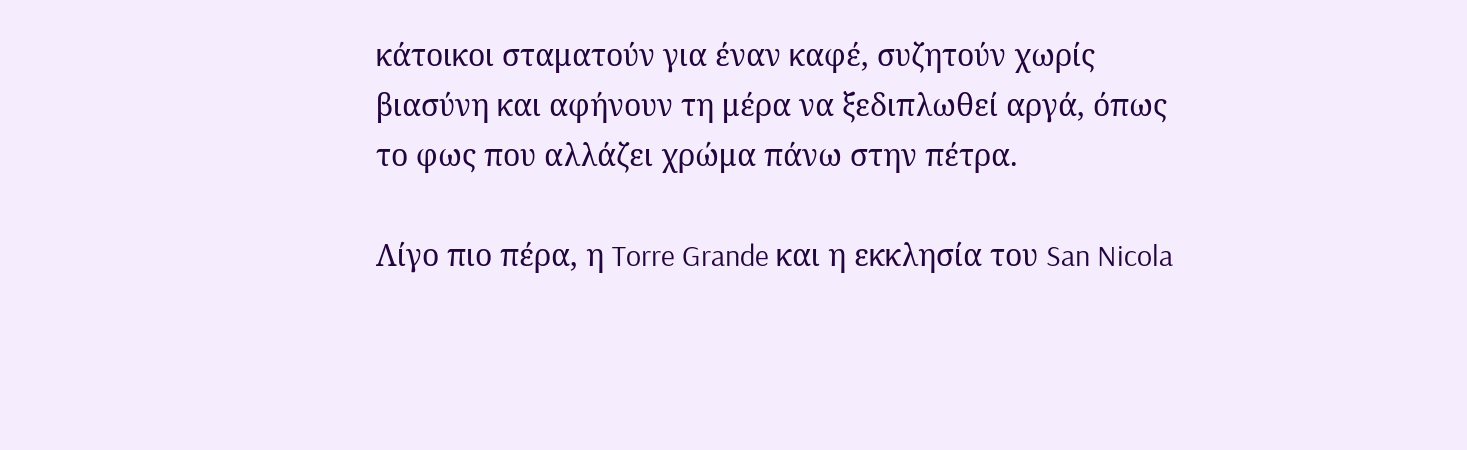κάτοικοι σταματούν για έναν καφέ, συζητούν χωρίς βιασύνη και αφήνουν τη μέρα να ξεδιπλωθεί αργά, όπως το φως που αλλάζει χρώμα πάνω στην πέτρα.

Λίγο πιο πέρα, η Torre Grande και η εκκλησία του San Nicola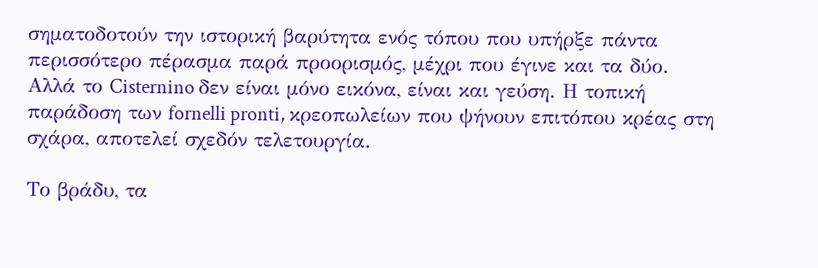σηματοδοτούν την ιστορική βαρύτητα ενός τόπου που υπήρξε πάντα περισσότερο πέρασμα παρά προορισμός, μέχρι που έγινε και τα δύο.
Αλλά το Cisternino δεν είναι μόνο εικόνα, είναι και γεύση. Η τοπική παράδοση των fornelli pronti, κρεοπωλείων που ψήνουν επιτόπου κρέας στη σχάρα, αποτελεί σχεδόν τελετουργία.

Το βράδυ, τα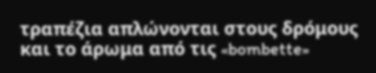τραπέζια απλώνονται στους δρόμους και το άρωμα από τις «bombette»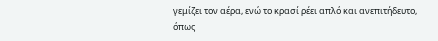γεμίζει τον αέρα, ενώ το κρασί ρέει απλό και ανεπιτήδευτο, όπως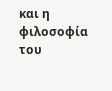και η φιλοσοφία του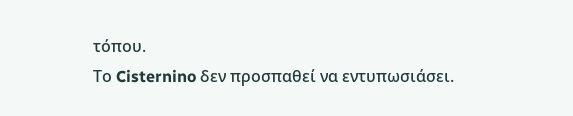τόπου.
Το Cisternino δεν προσπαθεί να εντυπωσιάσει.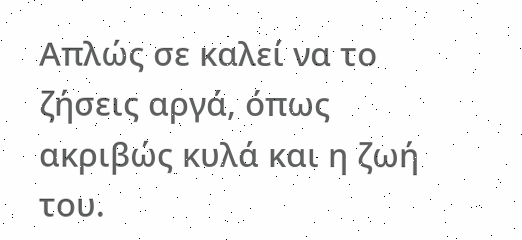Απλώς σε καλεί να το ζήσεις αργά, όπως ακριβώς κυλά και η ζωή του.